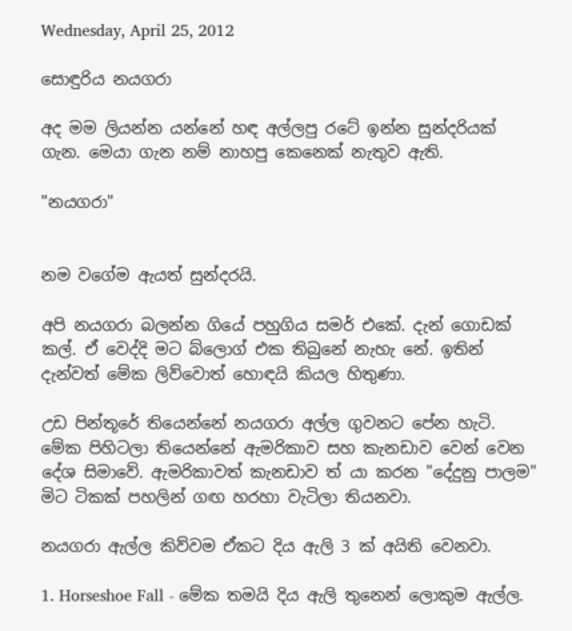Wednesday, April 25, 2012

සොඳුරිය නයගරා

අද මම ලියන්න යන්නේ හඳ අල්ලපු රටේ ඉන්න සුන්දරියක් ගැන. මෙයා ගැන නම් නාහපු කෙනෙක් නැතුව ඇති.

"නයගරා"


නම වගේම ඇයත් සුන්දරයි.

අපි නයගරා බලන්න ගියේ පහුගිය සමර් එකේ. දැන් ගොඩක් කල්. ඒ වෙද්දි මට බ්ලොග් එක තිබුනේ නැහැ නේ. ඉතින් දැන්වත් මේක ලිව්වොත් හොඳයි කියල හිතුණා.

උඩ පින්තූරේ තියෙන්නේ නයගරා අල්ල ගුවනට පේන හැටි. මේක පිහිටලා තියෙන්නේ ඇමරිකාව සහ කැනඩාව වෙන් වෙන දේශ සිමාවේ. ඇමරිකාවත් කැනඩාව ත් යා කරන "දේදුනු පාලම" මිට ටිකක් පහලින් ගඟ හරහා වැටිලා තියනවා.

නයගරා ඇල්ල කිව්වම ඒකට දිය ඇලි 3 ක් අයිති වෙනවා.

1. Horseshoe Fall - මේක තමයි දිය ඇලි තුනෙන් ලොකුම ඇල්ල.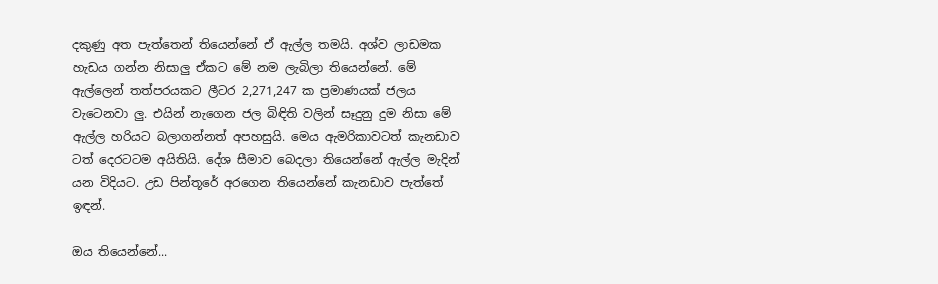දකුණු අත පැත්තෙන් තියෙන්නේ ඒ ඇල්ල තමයි. අශ්ව ලාඩමක හැඩය ගන්න නිසාලු ඒකට මේ නම ලැබිලා තියෙන්නේ. මේ ඇල්ලෙන් තත්පරයකට ලීටර 2,271,247 ක ප්‍රමාණයක් ජලය වැටෙනවා ලු. එයින් නැගෙන ජල බිඳිති වලින් සෑදුනු දුම නිසා මේ ඇල්ල හරියට බලාගන්නත් අපහසුයි. මෙය ඇමරිකාවටත් කැනඩාව ටත් දෙරටටම අයිතියි. දේශ සීමාව බෙදලා තියෙන්නේ ඇල්ල මැදින් යන විදියට. උඩ පින්තූරේ අරගෙන තියෙන්නේ කැනඩාව පැත්තේ ඉඳන්.

ඔය තියෙන්නේ...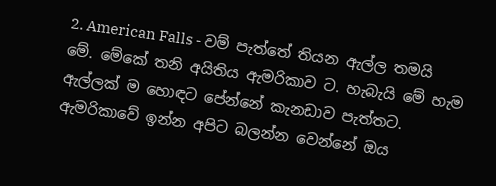2. American Falls - වම් පැත්තේ තියන ඇල්ල තමයි මේ. මේකේ තනි අයිතිය ඇමරිකාව ට. හැබැයි මේ හැම ඇල්ලක් ම හොඳට පේන්නේ කැනඩාව පැත්තට. ඇමරිකාවේ ඉන්න අපිට බලන්න වෙන්නේ ඔය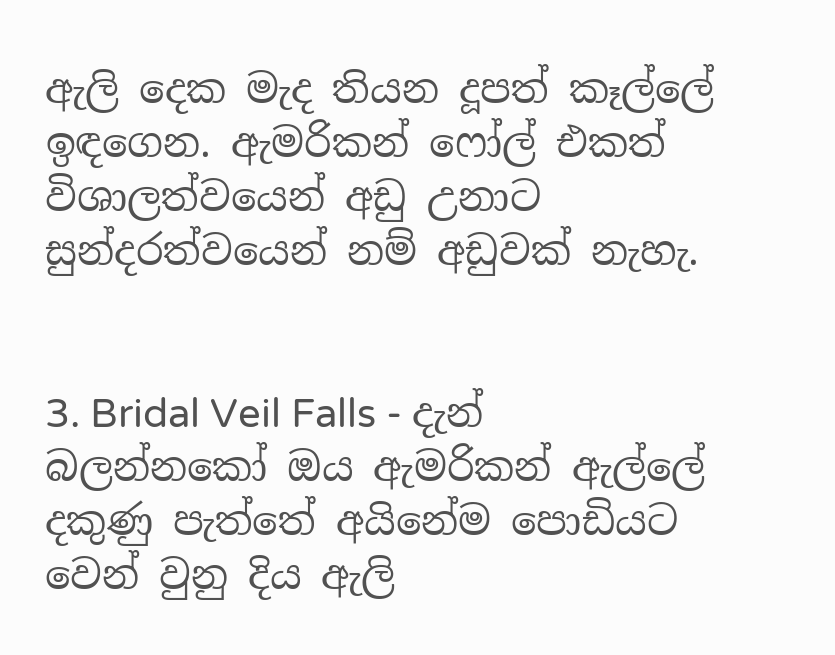ඇලි දෙක මැද තියන දූපත් කෑල්ලේ ඉඳගෙන. ඇමරිකන් ෆෝල් එකත් විශාලත්වයෙන් අඩු උනාට සුන්දරත්වයෙන් නම් අඩුවක් නැහැ.


3. Bridal Veil Falls - දැන් බලන්නකෝ ඔය ඇමරිකන් ඇල්ලේ දකුණු පැත්තේ අයිනේම පොඩියට වෙන් වුනු දිය ඇලි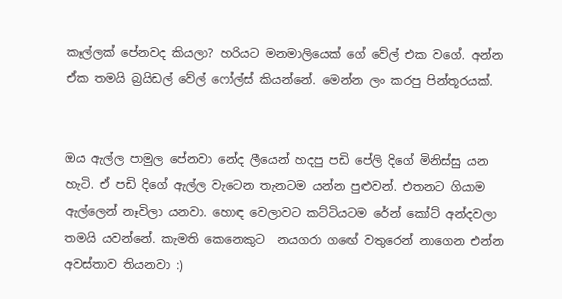කෑල්ලක් පේනවද කියලා? හරියට මනමාලියෙක් ගේ වේල් එක වගේ. අන්න ඒක තමයි බ්‍රයිඩල් වේල් ෆෝල්ස් කියන්නේ. මෙන්න ලං කරපු පින්තූරයක්.


ඔය ඇල්ල පාමුල පේනවා නේද ලීයෙන් හදපු පඩි පේලි දිගේ මිනිස්සු යන හැටි. ඒ පඩි දිගේ ඇල්ල වැටෙන තැනටම යන්න පුළුවන්. එතනට ගියාම ඇල්ලෙන් නෑවිලා යනවා. හොඳ වෙලාවට කට්ටියටම රේන් කෝට් අන්දවලා තමයි යවන්නේ. කැමති කෙනෙකුට  නයගරා ගඟේ වතුරෙන් නාගෙන එන්න අවස්තාව තියනවා :)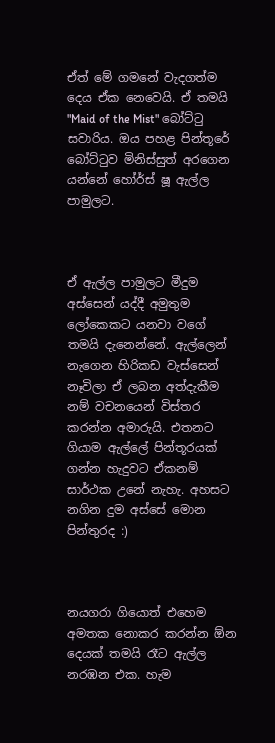ඒත් මේ ගමනේ වැදගත්ම දෙය ඒක නෙවෙයි. ඒ තමයි "Maid of the Mist" බෝට්ටු සවාරිය. ඔය පහළ පින්තූරේ බෝට්ටුව මිනිස්සුත් අරගෙන යන්නේ හෝර්ස්‌ ෂූ ඇල්ල පාමුලට.



ඒ ඇල්ල පාමුලට මීදුම අස්සෙන් යද්දී අමුතුම ලෝකෙකට යනවා වගේ තමයි දැනෙන්නේ. ඇල්ලෙන් නැගෙන හිරිකඩ වැස්සෙන් නෑවිලා ඒ ලබන අත්දැකීම නම් වචනයෙන් විස්තර කරන්න අමාරුයි. එතනට ගියාම ඇල්ලේ පින්තූරයක් ගන්න හැදුවට ඒකනම් සාර්ථක උනේ නැහැ. අහසට නගින දුම අස්සේ මොන පින්තුරද :)



නයගරා ගියොත් එහෙම අමතක නොකර කරන්න ඕන දෙයක් තමයි රෑට ඇල්ල නරඹන එක. හැම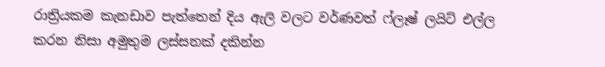රාත්‍රියකම කැනඩාව පැත්තෙන් දිය ඇලි වලට වර්ණවත් ෆ්ලෑෂ් ලයිට් එල්ල කරන නිසා අමුතුම ලස්සනක් දකින්න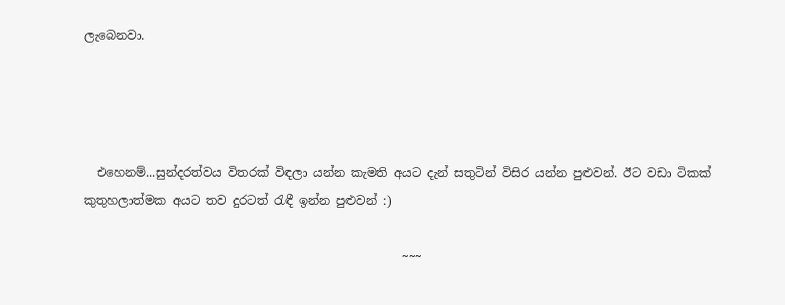ලැබෙනවා.




  එහෙනම්...සුන්දරත්වය විතරක් විඳලා යන්න කැමති අයට දැන් සතුටින් විසිර යන්න පුළුවන්. ඊට වඩා ටිකක් කුතුහලාත්මක අයට තව දුරටත් රැඳී ඉන්න පුළුවන් :)

                                                     ~~~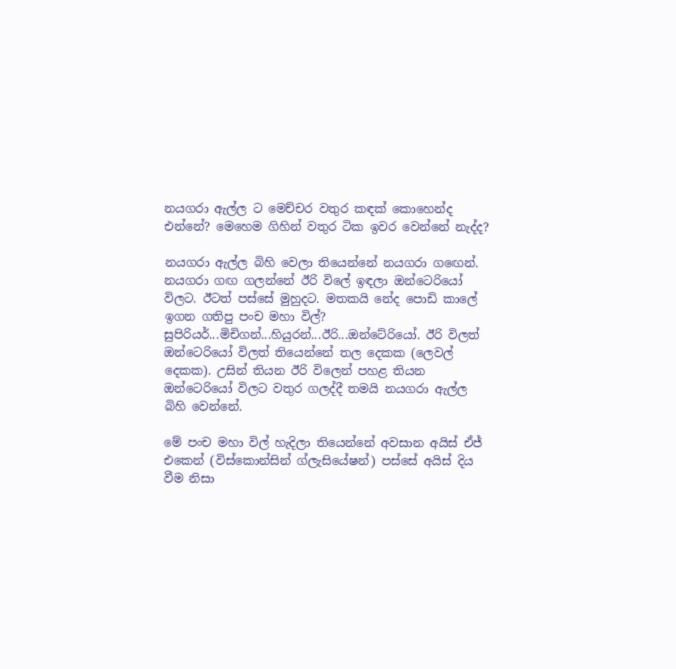නයගරා ඇල්ල ට මෙච්චර වතුර කඳක් කොහෙන්ද එන්නේ? මෙහෙම ගිහින් වතුර ටික ඉවර වෙන්නේ නැද්ද?

නයගරා ඇල්ල බිහි වෙලා තියෙන්නේ නයගරා ගඟෙන්. නයගරා ගඟ ගලන්නේ ඊරි විලේ ඉඳලා ඔන්ටෙරියෝ විලට. ඊටත් පස්සේ මුහුදට. මතකයි නේද පොඩි කාලේ ඉගන ගතිපු පංච මහා විල්? සුපිරියර්...මිචිගන්...හියුරන්...ඊරි...ඔන්ටේරියෝ. ඊරි විලත් ඔන්ටෙරියෝ විලත් තියෙන්නේ තල දෙකක (ලෙවල් දෙකක). උසින් තියන ඊරි විලෙන් පහළ තියන ඔන්ටෙරියෝ විලට වතුර ගලද්දී තමයි නයගරා ඇල්ල බිහි වෙන්නේ.

මේ පංච මහා විල් හැදිලා තියෙන්නේ අවසාන අයිස් ඒජ් එකෙන් (විස්කොන්සින් ග්ලැසියේෂන්) පස්සේ අයිස් දිය වීම නිසා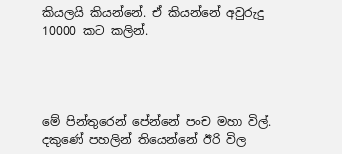කියලයි කියන්නේ. ඒ කියන්නේ අවුරුදු 10000 කට කලින්.




මේ පින්තුරෙන් පේන්නේ පංච මහා විල්. දකුණේ පහලින් තියෙන්නේ ඊරි විල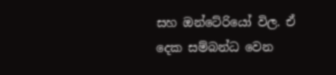සහ ඔන්ටේරියෝ විල. ඒ දෙක සම්බන්ධ වෙන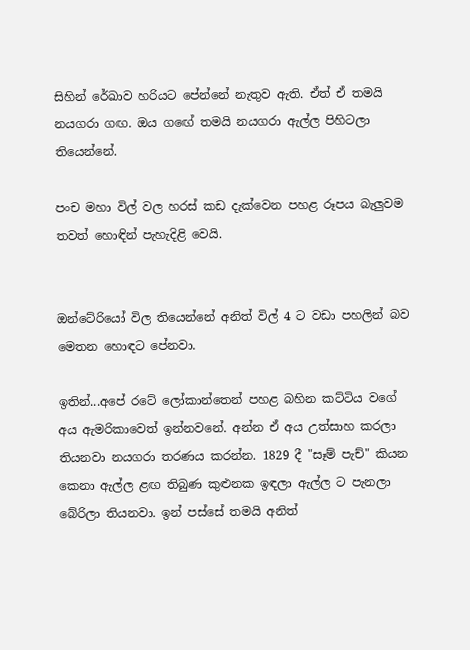සිහින් රේඛාව හරියට පේන්නේ නැතුව ඇති. ඒත් ඒ තමයි නයගරා ගඟ. ඔය ගඟේ තමයි නයගරා ඇල්ල පිහිටලා තියෙන්නේ.

පංච මහා විල් වල හරස් කඩ දැක්වෙන පහළ රූපය බැලුවම තවත් හොඳින් පැහැදිළි වෙයි.


ඔන්ටේරියෝ විල තියෙන්නේ අනිත් විල් 4 ට වඩා පහලින් බව මෙතන හොඳට පේනවා.

ඉතින්...අපේ රටේ ලෝකාන්තෙන් පහළ බහින කට්ටිය වගේ අය ඇමරිකාවෙත් ඉන්නවනේ. අන්න ඒ අය උත්සාහ කරලා තියනවා නයගරා තරණය කරන්න. 1829 දී "සෑම් පැච්" කියන කෙනා ඇල්ල ළඟ තිබුණ කුළුනක ඉඳලා ඇල්ල ට පැනලා බේරිලා තියනවා. ඉන් පස්සේ තමයි අනිත්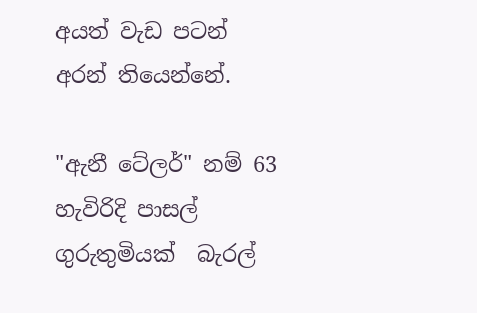අයත් වැඩ පටන් අරන් තියෙන්නේ.

"ඇනී ටේලර්" නම් 63 හැවිරිදි පාසල් ගුරුතුමියක්‌  බැරල්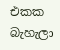එකක බැහැලා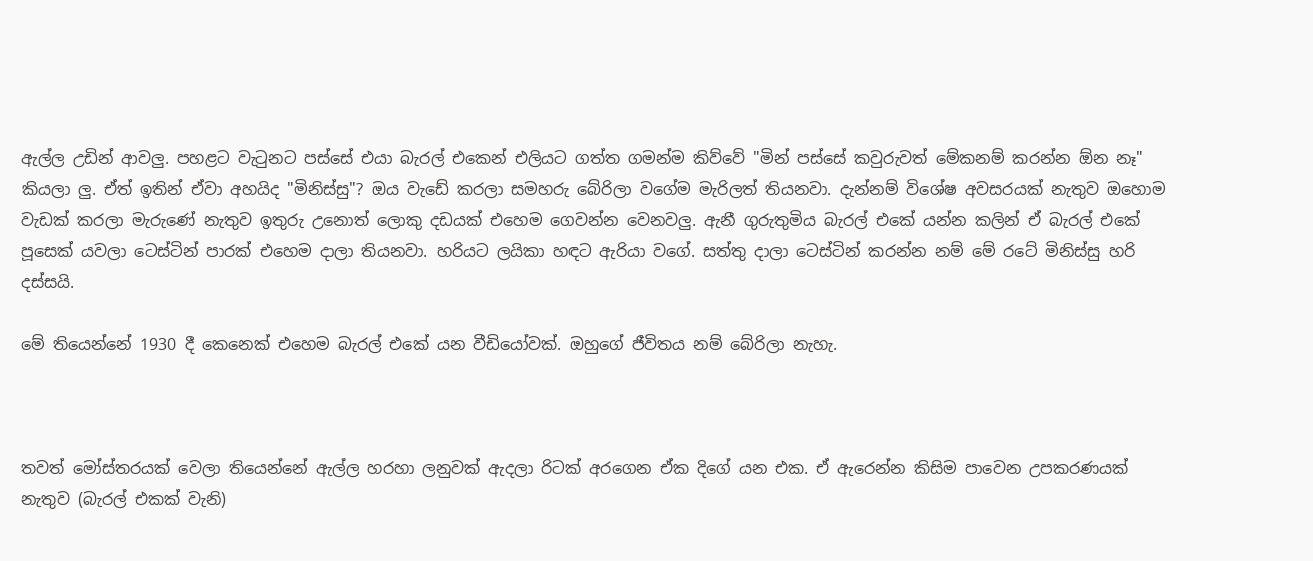ඇල්ල උඩින් ආවලු. පහළට වැටුනට පස්සේ එයා බැරල් එකෙන් එලියට ගත්ත ගමන්ම කිව්වේ "මින් පස්සේ කවුරුවත් මේකනම් කරන්න ඕන නෑ" කියලා ලු. ඒත් ඉතින් ඒවා අහයිද "මිනිස්සු"? ඔය වැඩේ කරලා සමහරු බේරිලා වගේම මැරිලත් තියනවා. දැන්නම් විශේෂ අවසරයක් නැතුව ඔහොම වැඩක් කරලා මැරුණේ නැතුව ඉතුරු උනොත් ලොකු දඩයක් එහෙම ගෙවන්න වෙනවලු. ඇනී ගුරුතුමිය බැරල් එකේ යන්න කලින් ඒ බැරල් එකේ පූසෙක් යවලා ටෙස්ටින් පාරක් එහෙම දාලා තියනවා. හරියට ලයිකා හඳට ඇරියා වගේ. සත්තු දාලා ටෙස්ටින් කරන්න නම් මේ රටේ මිනිස්සු හරි දස්සයි.

මේ තියෙන්නේ 1930 දී කෙනෙක් එහෙම බැරල් එකේ යන වීඩියෝවක්. ඔහුගේ ජීවිතය නම් බේරිලා නැහැ.



තවත් මෝස්තරයක් වෙලා තියෙන්නේ ඇල්ල හරහා ලනුවක් ඇදලා රිටක් අරගෙන ඒක දිගේ යන එක. ඒ ඇරෙන්න කිසිම පාවෙන උපකරණයක් නැතුව (බැරල් එකක් වැනි)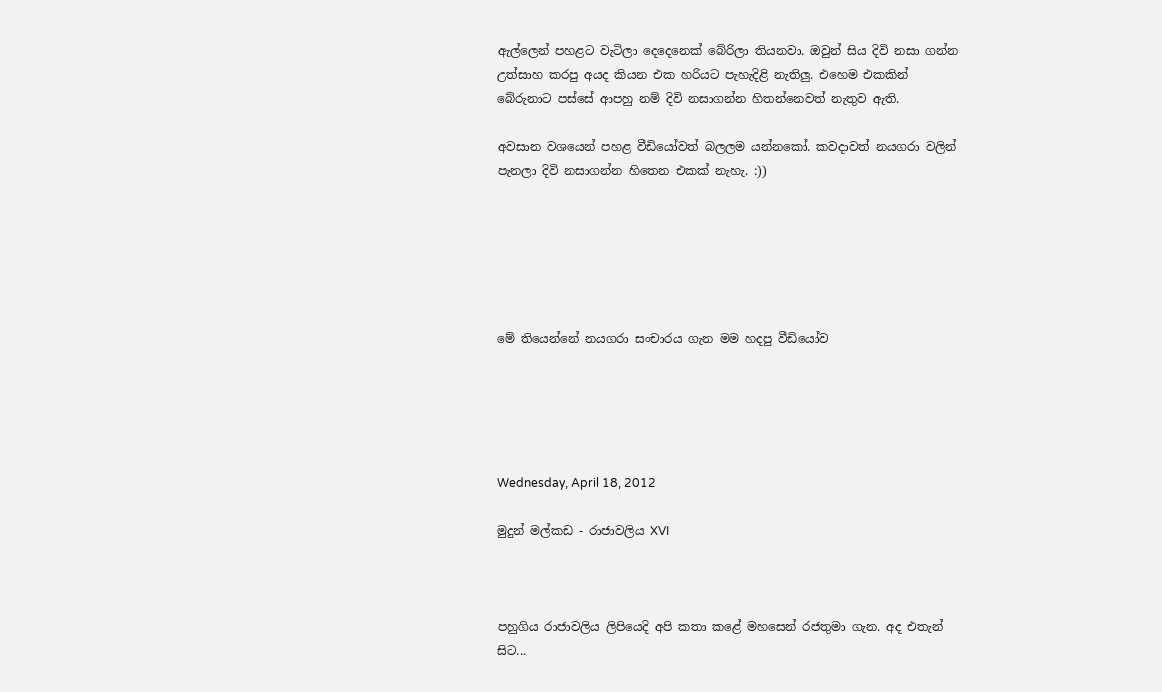ඇල්ලෙන් පහළට වැටිලා දෙදෙනෙක් බේරිලා තියනවා. ඔවුන් සිය දිවි නසා ගන්න උත්සාහ කරපු අයද කියන එක හරියට පැහැදිළි නැතිලු. එහෙම එකකින් බේරුනාට පස්සේ ආපහු නම් දිවි නසාගන්න හිතන්නෙවත් නැතුව ඇති.

අවසාන වශයෙන් පහළ වීඩියෝවත් බලලම යන්නකෝ. කවදාවත් නයගරා වලින් පැනලා දිවි නසාගන්න හිතෙන එකක් නැහැ. :))






මේ තියෙන්නේ නයගරා සංචාරය ගැන මම හදපු වීඩියෝව





Wednesday, April 18, 2012

මුදුන් මල්කඩ - රාජාවලිය XVI



පහුගිය රාජාවලිය ලිපියෙදි අපි කතා කළේ මහසෙන් රජතුමා ගැන. අද එතැන් සිට...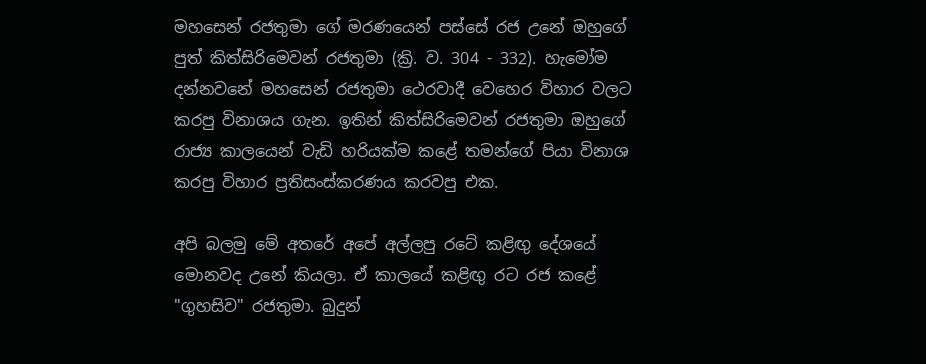මහසෙන් රජතුමා ගේ මරණයෙන් පස්සේ රජ උනේ ඔහුගේ පුත් කිත්සිරිමෙවන් රජතුමා (ක්‍රි. ව. 304 - 332). හැමෝම දන්නවනේ මහසෙන් රජතුමා ථෙරවාදී වෙහෙර විහාර වලට කරපු විනාශය ගැන. ඉතින් කිත්සිරිමෙවන් රජතුමා ඔහුගේ රාජ්‍ය කාලයෙන් වැඩි හරියක්ම කළේ තමන්ගේ පියා විනාශ කරපු විහාර ප්‍රතිසංස්කරණය කරවපු එක.

අපි බලමු මේ අතරේ අපේ අල්ලපු රටේ කළිඟු දේශයේ මොනවද උනේ කියලා. ඒ කාලයේ කළිඟු රට රජ කළේ "ගුහසිව" රජතුමා. බුදුන්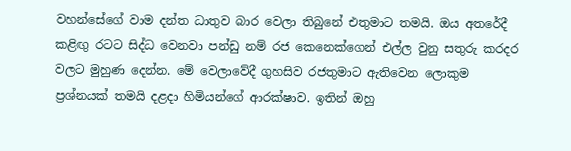වහන්සේගේ වාම දන්ත ධාතුව බාර වෙලා තිබුනේ එතුමාට තමයි. ඔය අතරේදී කළිඟු රටට සිද්ධ වෙනවා පන්ඩු නම් රජ කෙනෙක්ගෙන් එල්ල වුනු සතුරු කරදර වලට මුහුණ දෙන්න. මේ වෙලාවේදී ගුහසිව රජතුමාට ඇතිවෙන ලොකුම ප්‍රශ්නයක් තමයි දළදා හිමියන්ගේ ආරක්ෂාව. ඉතින් ඔහු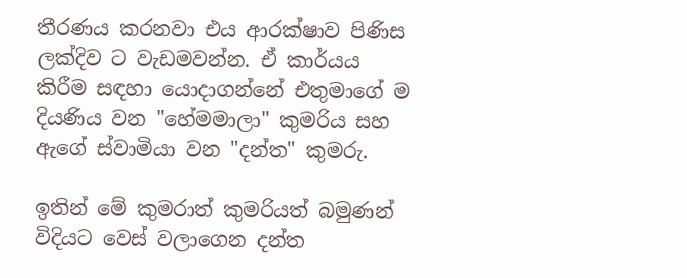තීරණය කරනවා එය ආරක්ෂාව පිණිස ලක්දිව ට වැඩමවන්න. ඒ කාර්යය කිරීම සඳහා යොදාගන්නේ එතුමාගේ ම දියණිය වන "හේමමාලා" කුමරිය සහ ඇගේ ස්වාමියා වන "දන්ත" කුමරු.

ඉතින් මේ කුමරාත් කුමරියත් බමුණන් විදියට වෙස් වලාගෙන දන්ත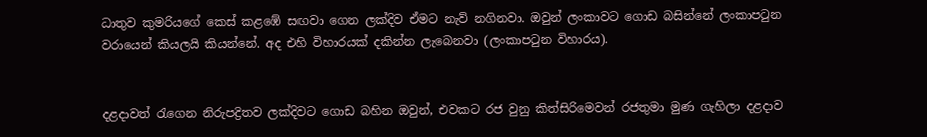ධාතුව කුමරියගේ කෙස් කළඹේ සඟවා ගෙන ලක්දිව ඒමට නැව් නගිනවා. ඔවුන් ලංකාවට ගොඩ බසින්නේ ලංකාපටුන වරායෙන් කියලයි කියන්නේ. අද එහි විහාරයක් දකින්න ලැබෙනවා (ලංකාපටුන විහාරය).


දළදාවත් රැගෙන නිරුපද්‍රිතව ලක්දිවට ගොඩ බහින ඔවුන්, එවකට රජ වුනු කිත්සිරිමෙවන් රජතුමා මුණ ගැහිලා දළදාව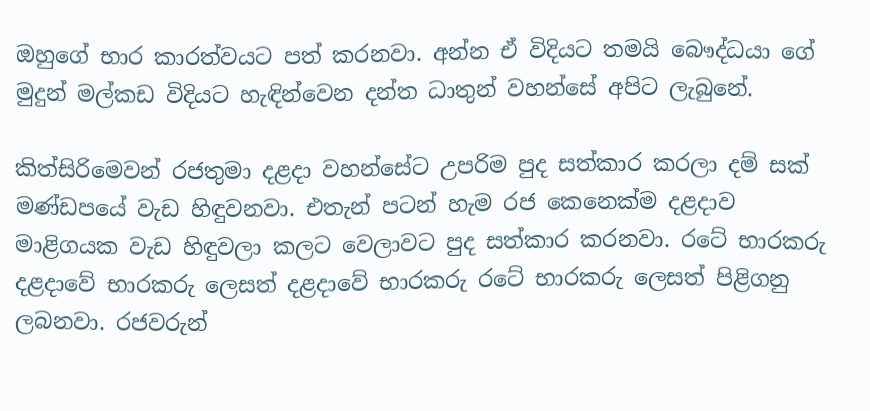ඔහුගේ භාර කාරත්වයට පත් කරනවා. අන්න ඒ විදියට තමයි බෞද්ධයා ගේ මුදුන් මල්කඩ විදියට හැඳින්වෙන දන්ත ධාතුන් වහන්සේ අපිට ලැබුනේ.

කිත්සිරිමෙවන් රජතුමා දළදා වහන්සේට උපරිම පුද සත්කාර කරලා දම් සක් මණ්ඩපයේ වැඩ හිඳුවනවා. එතැන් පටන් හැම රජ කෙනෙක්ම දළදාව මාළිගයක වැඩ හිඳුවලා කලට වෙලාවට පුද සත්කාර කරනවා. රටේ භාරකරු දළදාවේ භාරකරු ලෙසත් දළදාවේ භාරකරු රටේ භාරකරු ලෙසත් පිළිගනු ලබනවා. රජවරුන්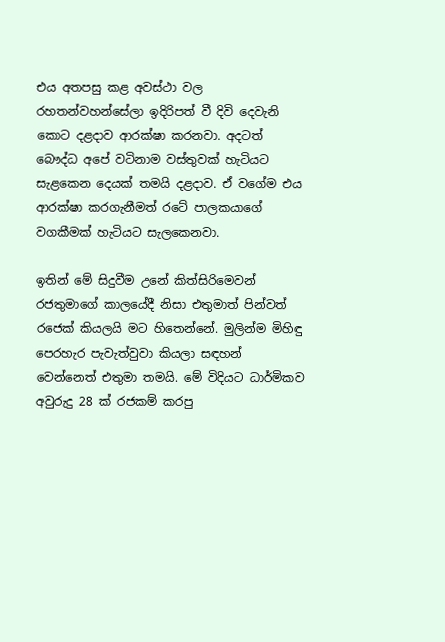එය අතපසු කළ අවස්ථා වල රහතන්වහන්සේලා ඉදිරිපත් වී දිවි දෙවැනි කොට දළදාව ආරක්ෂා කරනවා. අදටත් බෞද්ධ අපේ වටිනාම වස්තුවක් හැටියට සැළකෙන දෙයක් තමයි දළදාව. ඒ වගේම එය ආරක්ෂා කරගැනීමත් රටේ පාලකයාගේ වගකීමක් හැටියට සැලකෙනවා.

ඉතින් මේ සිදුවීම උනේ කිත්සිරිමෙවන් රජතුමාගේ කාලයේදී නිසා එතුමාත් පින්වත් රජෙක් කියලයි මට හිතෙන්නේ. මුලින්ම මිහිඳු පෙරහැර පැවැත්වුවා කියලා සඳහන් වෙන්නෙත් එතුමා තමයි. මේ විදියට ධාර්මිකව අවුරුදු 28 ක් රජකම් කරපු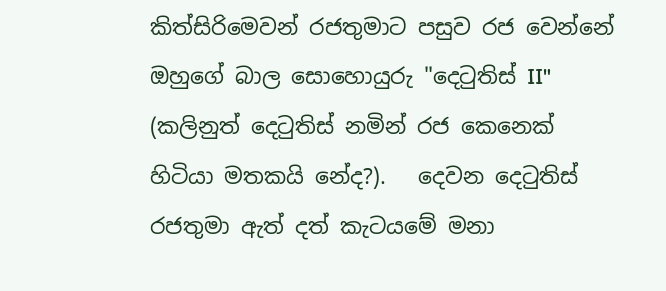කිත්සිරිමෙවන් රජතුමාට පසුව රජ වෙන්නේ ඔහුගේ බාල සොහොයුරු "දෙටුතිස් II" (කලිනුත් දෙටුතිස් නමින් රජ කෙනෙක් හිටියා මතකයි නේද?).   දෙවන දෙටුතිස් රජතුමා ඇත් දත් කැටයමේ මනා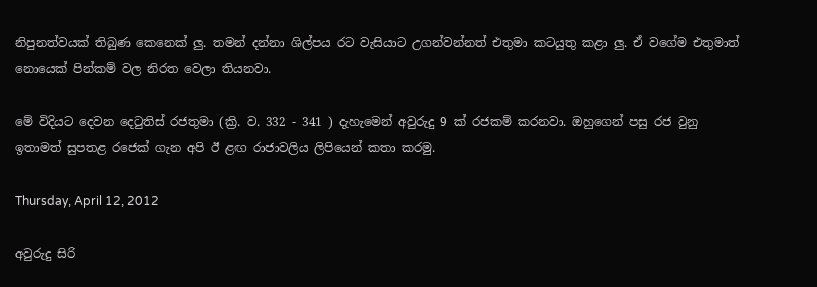නිපුනත්වයක් තිබුණ කෙනෙක් ලු. තමන් දන්නා ශිල්පය රට වැසියාට උගන්වන්නත් එතුමා කටයුතු කළා ලු. ඒ වගේම එතුමාත් නොයෙක් පින්කම් වල නිරත වෙලා තියනවා.

මේ විදියට දෙවන දෙටුතිස් රජතුමා (ක්‍රි. ව. 332 - 341 ) දැහැමෙන් අවුරුදු 9 ක් රජකම් කරනවා. ඔහුගෙන් පසු රජ වුනු ඉතාමත් සුපතළ රජෙක් ගැන අපි ඊ ළඟ රාජාවලිය ලිපියෙන් කතා කරමු.

Thursday, April 12, 2012

අවුරුදු සිරි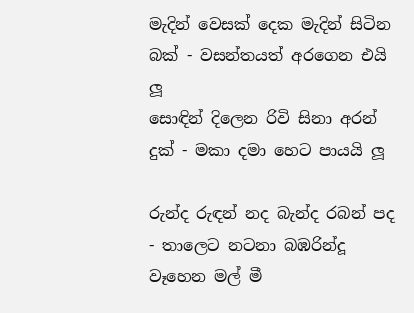මැදින් වෙසක් දෙක මැදින් සිටින බක් - වසන්තයත් අරගෙන එයි ලූ
සොඳින් දිලෙන රිවි සිනා අරන් දුක් - මකා දමා හෙට පායයි ලූ

රුන්ද රුඳන් නද බැන්ද රබන් පද - තාලෙට නටනා බඹරින්දූ
වෑහෙන මල් මී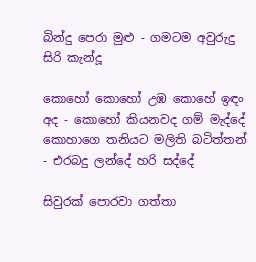බින්දු පෙරා මුළු - ගමටම අවුරුදු සිරි කැන්දූ

කොහෝ කොහෝ උඹ කොහේ ඉඳං අද - කොහෝ කියනවද ගම් මැද්දේ
කොහාගෙ තනියට මලිති බටිත්තන් - එරබදු ලන්දේ හරි සද්දේ

සිවුරක් පොරවා ගත්තා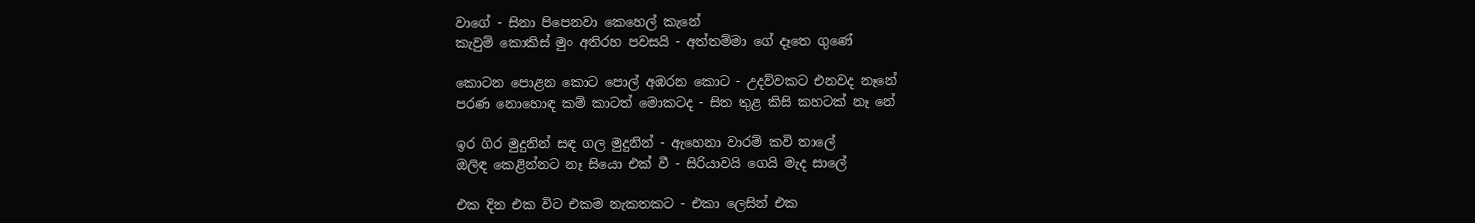වාගේ - සිනා පිපෙනවා කෙහෙල් කැනේ
කැවුම් කොකිස් මුං අතිරහ පවසයි - අත්තම්මා ගේ දෑතෙ ගුණේ

කොටන පොළන කොට පොල් අඹරන කොට - උදව්වකට එනවද නෑනේ
පරණ නොහොඳ කම් කාටත් මොකටද - සිත තුළ කිසි කහටක් නෑ නේ

ඉර ගිර මුදුනින් සඳ ගල මුදුනින් - ඇහෙනා වාරම් කවි තාලේ
ඔලිඳ කෙළින්නට නෑ සියො එක් වී - සිරියාවයි ගෙයි මැද සාලේ

එක දින එක විට එකම නැකතකට - එකා ලෙසින් එක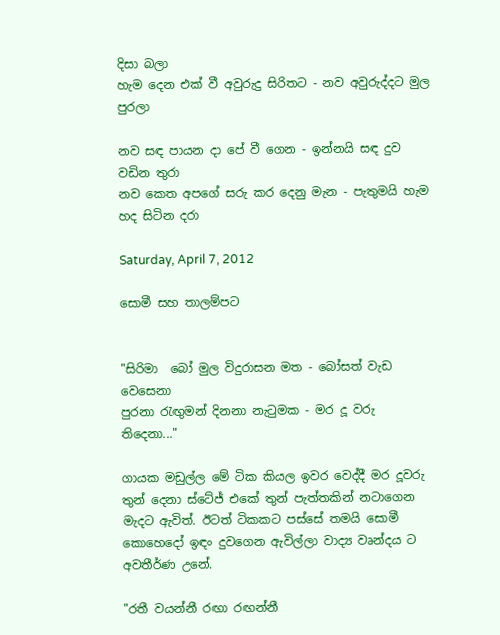දිසා බලා
හැම දෙන එක් වී අවුරුදු සිරිතට - නව අවුරුද්දට මුල පුරලා

නව සඳ පායන දා පේ වී ගෙන - ඉන්නයි සඳ දුව වඩින තුරා
නව කෙත අපගේ සරු කර දෙනු මැන - පැතුමයි හැම හද සිටින දරා

Saturday, April 7, 2012

සොමී සහ තාලම්පට


"සිරිමා  බෝ මුල විදුරාසන මත - බෝසත් වැඩ වෙසෙනා
පුරනා රැඟුමන් දිනනා නැටුමක - මර දූ වරු තිදෙනා..."

ගායක මඩුල්ල මේ ටික කියල ඉවර වෙද්දී මර දූවරු තුන් දෙනා ස්ටේජ් එකේ තුන් පැත්තකින් නටාගෙන මැදට ඇවිත්. ඊටත් ටිකකට පස්සේ තමයි සොමී කොහෙදෝ ඉඳං දුවගෙන ඇවිල්ලා වාද්‍ය වෘන්දය ට අවතීර්ණ උනේ.

"රතී වයන්නී රඟා රඟන්නී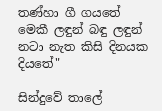තණ්හා ගී ගයතේ
මෙකී ලඳුන් බඳු ලඳුන් නටා නැත කිසි දිනයක දියතේ"

සින්දුවේ තාලේ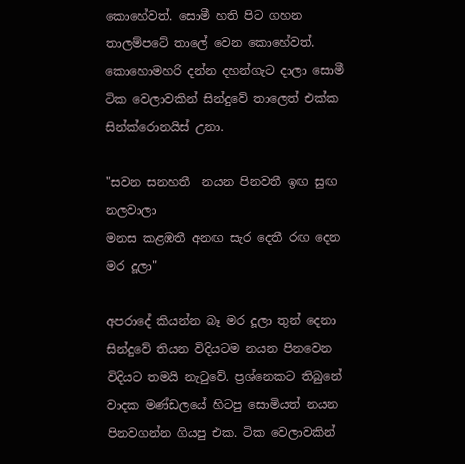කොහේවත්. සොමී හති පිට ගහන තාලම්පටේ තාලේ වෙන කොහේවත්. කොහොමහරි දන්න දහන්ගැට දාලා සොමී ටික වෙලාවකින් සින්දුවේ තාලෙත් එක්ක සින්ක්රොනයිස් උනා.

"සවන සනහතී  නයන පිනවතී ඉඟ සුඟ නලවාලා
මනස කළඹතී අනඟ සැර දෙතී රඟ දෙන මර දූලා"

අපරාදේ කියන්න බෑ මර දූලා තුන් දෙනා සින්දුවේ තියන විදියටම නයන පිනවෙන විදියට තමයි නැටුවේ. ප්‍රශ්නෙකට තිබුනේ වාදක මණ්ඩලයේ හිටපු සොමියත් නයන පිනවගන්න ගියපු එක. ටික වෙලාවකින්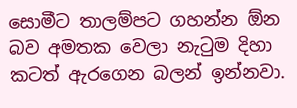සොමීට තාලම්පට ගහන්න ඕන බව අමතක වෙලා නැටුම දිහා කටත් ඇරගෙන බලන් ඉන්නවා.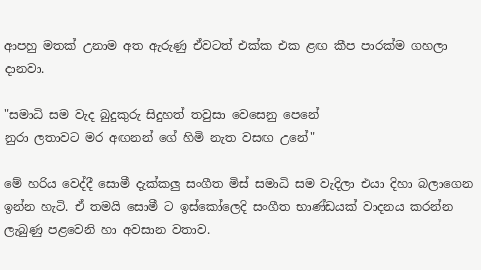ආපහු මතක් උනාම අත ඇරුණු ඒවටත් එක්ක එක ළඟ කීප පාරක්ම ගහලා දානවා.

"සමාධි සම වැද බුදුකුරු සිදුහත් තවුසා වෙසෙනු පෙනේ
නුරා ලතාවට මර අඟනන් ගේ හිමි නැත වසඟ උනේ"

මේ හරිය වෙද්දී සොමී දැක්කලු සංගීත මිස් සමාධි සම වැදිලා එයා දිහා බලාගෙන ඉන්න හැටි. ඒ තමයි සොමී ට ඉස්කෝලෙදි සංගීත භාණ්ඩයක් වාදනය කරන්න ලැබුණු පළවෙනි හා අවසාන වතාව.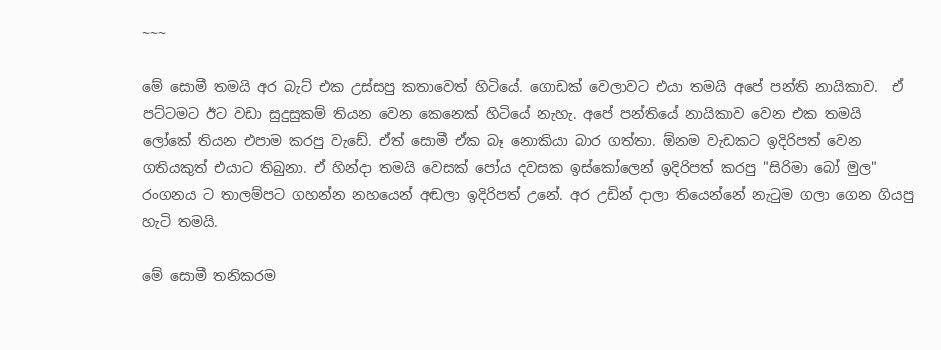~~~

මේ සොමී තමයි අර බැට් එක උස්සපු කතාවෙත් හිටියේ. ගොඩක් වෙලාවට එයා තමයි අපේ පන්ති නායිකාව.  ඒ පට්ටමට ඊට වඩා සුදුසුකම් තියන වෙන කෙනෙක් හිටියේ නැහැ. අපේ පන්තියේ නායිකාව වෙන එක තමයි ලෝකේ තියන එපාම කරපු වැඩේ. ඒත් සොමී ඒක බෑ නොකියා බාර ගත්තා. ඕනම වැඩකට ඉදිරිපත් වෙන ගතියකුත් එයාට තිබුනා. ඒ හින්දා තමයි වෙසක් පෝය දවසක ඉස්කෝලෙන් ඉදිරිපත් කරපු "සිරිමා බෝ මුල" රංගනය ට තාලම්පට ගහන්න නහයෙන් අඬලා ඉදිරිපත් උනේ. අර උඩින් දාලා තියෙන්නේ නැටුම ගලා ගෙන ගියපු හැටි තමයි.

මේ සොමී තනිකරම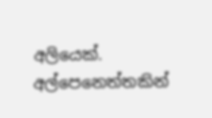අලියෙක්. අල්පෙනෙත්තකින්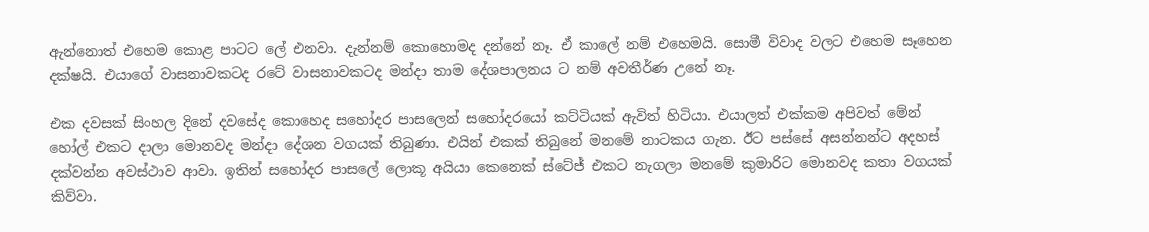ඇන්නොත් එහෙම කොළ පාටට ලේ එනවා. දැන්නම් කොහොමද දන්නේ නෑ. ඒ කාලේ නම් එහෙමයි. සොමී විවාද වලට එහෙම සෑහෙන දක්ෂයි. එයාගේ වාසනාවකටද රටේ වාසනාවකටද මන්දා තාම දේශපාලනය ට නම් අවතීර්ණ උනේ නෑ.

එක දවසක් සිංහල දිනේ දවසේද කොහෙද සහෝදර පාසලෙන් සහෝදරයෝ කට්ටියක් ඇවිත් හිටියා. එයාලත් එක්කම අපිවත් මේන් හෝල් එකට දාලා මොනවද මන්දා දේශන වගයක් තිබුණා. එයින් එකක් තිබුනේ මනමේ නාටකය ගැන. ඊට පස්සේ අසන්නන්ට අදහස් දක්වන්න අවස්ථාව ආවා. ඉතින් සහෝදර පාසලේ ලොකූ අයියා කෙනෙක් ස්ටේජ් එකට නැගලා මනමේ කුමාරිට මොනවද කතා වගයක් කිව්වා.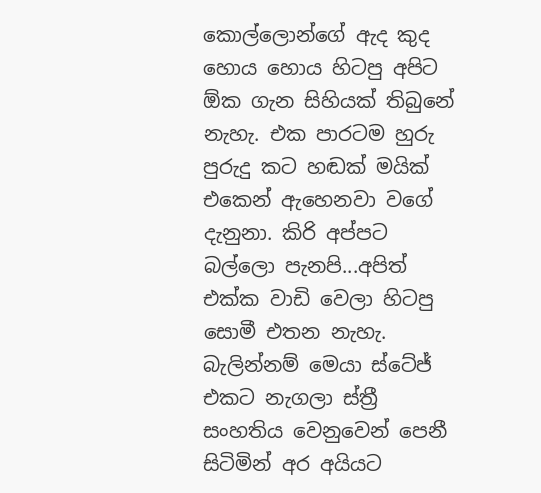කොල්ලොන්ගේ ඇද කුද හොය හොය හිටපු අපිට ඕක ගැන සිහියක් තිබුනේ නැහැ. එක පාරටම හුරු පුරුදු කට හඬක් මයික් එකෙන් ඇහෙනවා වගේ දැනුනා. කිරි අප්පට බල්ලො පැනපි...අපිත් එක්ක වාඩි වෙලා හිටපු සොමී එතන නැහැ. බැලින්නම් මෙයා ස්ටේජ් එකට නැගලා ස්ත්‍රී සංහතිය වෙනුවෙන් පෙනී සිටිමින් අර අයියට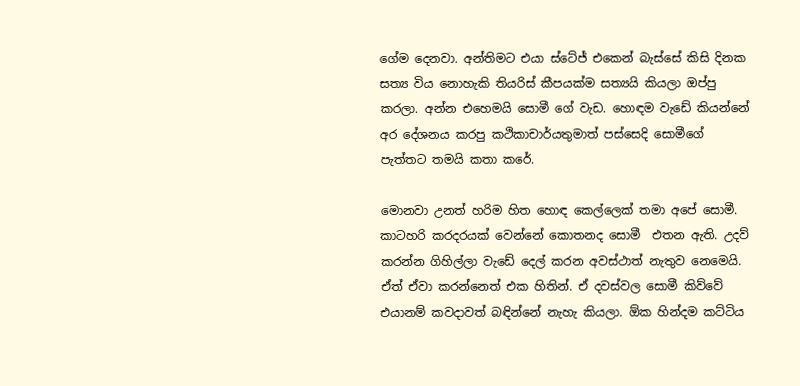ගේම දෙනවා. අන්තිමට එයා ස්ටේජ් එකෙන් බැස්සේ කිසි දිනක සත්‍ය විය නොහැකි තියරිස්‌ කීපයක්ම සත්‍යයි කියලා ඔප්පු කරලා. අන්න එහෙමයි සොමී ගේ වැඩ. හොඳම වැඩේ කියන්නේ අර දේශනය කරපු කථිකාචාර්යතුමාත් පස්සෙදි සොමීගේ පැත්තට තමයි කතා කරේ.

මොනවා උනත් හරිම හිත හොඳ කෙල්ලෙක් තමා අපේ සොමී. කාටහරි කරදරයක් වෙන්නේ කොතනද සොමී  එතන ඇති. උදව් කරන්න ගිහිල්ලා වැඩේ දෙල් කරන අවස්ථාත් නැතුව නෙමෙයි. ඒත් ඒවා කරන්නෙත් එක හිතින්. ඒ දවස්වල සොමී කිව්වේ එයානම් කවදාවත් බඳින්නේ නැහැ කියලා. ඕක හින්දම කට්ටිය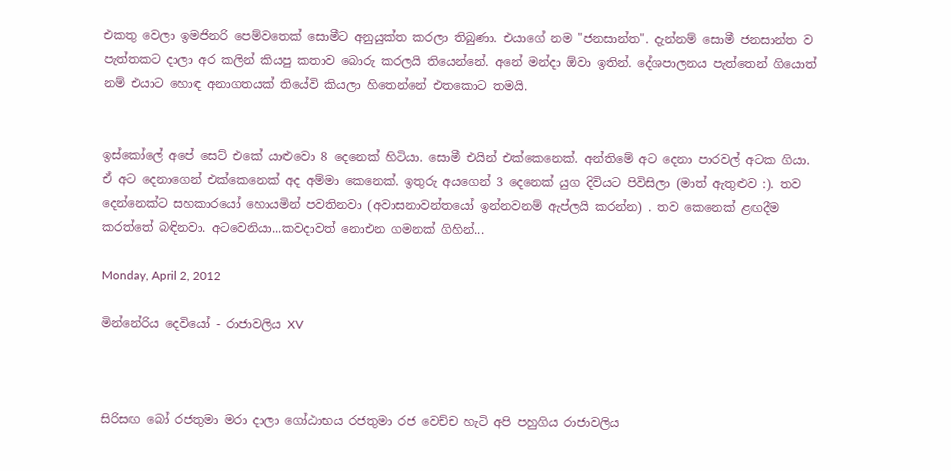එකතු වෙලා ඉමජිනරි පෙම්වතෙක් සොමීට අනුයුක්ත කරලා තිබුණා. එයාගේ නම "ජනසාන්ත". දැන්නම් සොමී ජනසාන්ත ව පැත්තකට දාලා අර කලින් කියපු කතාව බොරු කරලයි තියෙන්නේ. අනේ මන්දා ඕවා ඉතින්. දේශපාලනය පැත්තෙන් ගියොත් නම් එයාට හොඳ අනාගතයක් තියේවි කියලා හිතෙන්නේ එතකොට තමයි.


ඉස්කෝලේ අපේ සෙට් එකේ යාළුවො 8 දෙනෙක් හිටියා. සොමී එයින් එක්කෙනෙක්. අන්තිමේ අට දෙනා පාරවල් අටක ගියා. ඒ අට දෙනාගෙන් එක්කෙනෙක් අද අම්මා කෙනෙක්. ඉතුරු අයගෙන් 3 දෙනෙක් යුග දිවියට පිවිසිලා (මාත් ඇතුළුව :). තව දෙන්නෙක්ට සහකාරයෝ හොයමින් පවතිනවා (අවාසනාවන්තයෝ ඉන්නවනම් ඇප්ලයි කරන්න) . තව කෙනෙක් ළඟදීම කරත්තේ බඳිනවා. අටවෙනියා...කවදාවත් නොඑන ගමනක් ගිහින්...

Monday, April 2, 2012

මින්නේරිය දෙවියෝ - රාජාවලිය XV



සිරිසඟ බෝ රජතුමා මරා දාලා ගෝඨාභය රජතුමා රජ වෙච්ච හැටි අපි පහුගිය රාජාවලිය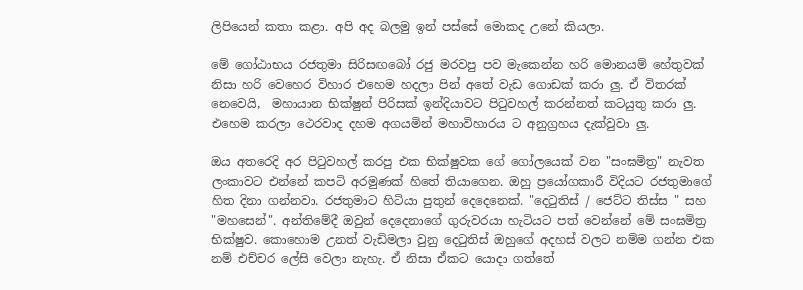ලිපියෙන් කතා කළා. අපි අද බලමු ඉන් පස්සේ මොකද උනේ කියලා.

මේ ගෝඨාභය රජතුමා සිරිසඟබෝ රජු මරවපු පව මැකෙන්න හරි මොනයම් හේතුවක් නිසා හරි වෙහෙර විහාර එහෙම හදලා පින් අතේ වැඩ ගොඩක් කරා ලු. ඒ විතරක් නෙවෙයි,  මහායාන භික්ෂුන් පිරිසක් ඉන්දියාවට පිටුවහල් කරන්නත් කටයුතු කරා ලු. එහෙම කරලා ථෙරවාද දහම අගයමින් මහාවිහාරය ට අනුග්‍රහය දැක්වුවා ලු.

ඔය අතරෙදි අර පිටුවහල් කරපු එක භික්ෂුවක ගේ ගෝලයෙක් වන "සංඝමිත්‍ර" නැවත ලංකාවට එන්නේ කපටි අරමුණක් හිතේ තියාගෙන. ඔහු ප්‍රයෝගකාරී විදියට රජතුමාගේ හිත දිනා ගන්නවා. රජතුමාට හිටියා පුතුන් දෙදෙනෙක්. "දෙටුතිස් / ජෙට්ට තිස්ස " සහ "මහසෙන්". අන්තිමේදී ඔවුන් දෙදෙනාගේ ගුරුවරයා හැටියට පත් වෙන්නේ මේ සංඝමිත්‍ර භික්ෂුව. කොහොම උනත් වැඩිමලා වුනු දෙටුතිස් ඔහුගේ අදහස් වලට නම්ම ගන්න එක නම් එච්චර ලේසි වෙලා නැහැ. ඒ නිසා ඒකට යොදා ගත්තේ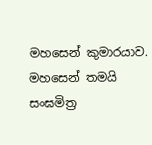මහසෙන් කුමාරයාව. මහසෙන් තමයි සංඝමිත්‍ර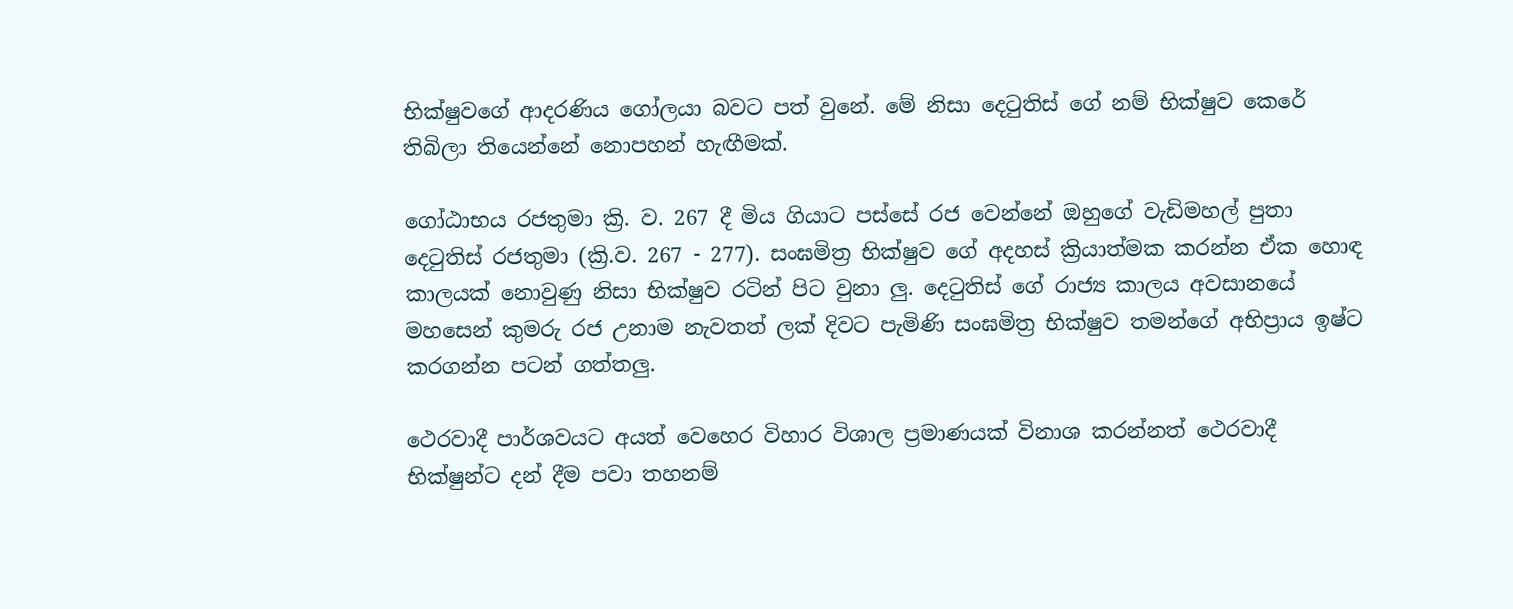භික්ෂුවගේ ආදරණිය ගෝලයා බවට පත් වුනේ. මේ නිසා දෙටුතිස් ගේ නම් භික්ෂුව කෙරේ තිබිලා තියෙන්නේ නොපහන් හැඟීමක්.

ගෝඨාභය රජතුමා ක්‍රි. ව. 267 දී මිය ගියාට පස්සේ රජ වෙන්නේ ඔහුගේ වැඩිමහල් පුතා දෙටුතිස් රජතුමා (ක්‍රි.ව. 267 - 277). සංඝමිත්‍ර භික්ෂුව ගේ අදහස් ක්‍රියාත්මක කරන්න ඒක හොඳ කාලයක් නොවුණු නිසා භික්ෂුව රටින් පිට වුනා ලු. දෙටුතිස් ගේ රාජ්‍ය කාලය අවසානයේ මහසෙන් කුමරු රජ උනාම නැවතත් ලක් දිවට පැමිණි සංඝමිත්‍ර භික්ෂුව තමන්ගේ අභිප්‍රාය ඉෂ්ට කරගන්න පටන් ගත්තලු.

ථෙරවාදී පාර්ශවයට අයත් වෙහෙර විහාර විශාල ප්‍රමාණයක් විනාශ කරන්නත් ථෙරවාදී භික්ෂුන්ට දන් දීම පවා තහනම්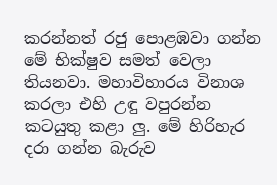කරන්නත් රජු පොළඹවා ගන්න මේ භික්ෂුව සමත් වෙලා තියනවා. මහාවිහාරය විනාශ කරලා එහි උඳු වපුරන්න කටයුතු කළා ලු. මේ හිරිහැර දරා ගන්න බැරුව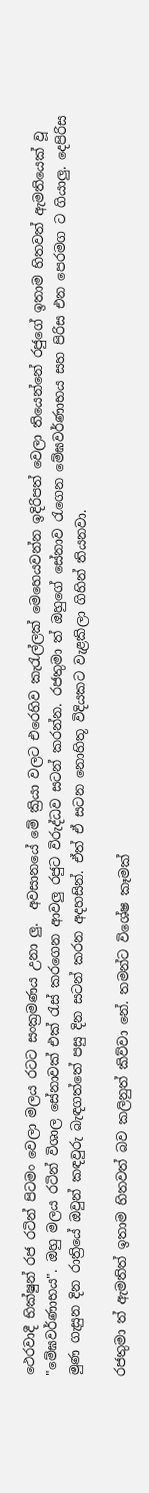ථෙරවාදී භික්ෂුන් රජ රටින් පිටමං වෙලා මලය රටට සංක්‍රමණය උනා ලු.  අවසානයේ මේ ක්‍රියා වලට එරෙහිව කැරැල්ලක් මෙහෙයවන්න ඉදිරිපත් වෙලා තියෙන්නේ රජුගේ ඉතාම හිතවත් ඇමතියෙක් වූ "මේඝවර්ණාභය". ඔහු මලය රටින් විශාල සේනාවක් එක් රැස් කරගෙන ආවලු රජුට විරුද්ධව සටන් කරන්න. රජතුමා ත් ඔහුගේ සේනාව රැගෙන මේඝවර්ණාභය සහ පිරිස එන පෙරමග ට ගියාලු. දෙපිරිස මුණ ගැසුන දින රාත්‍රියේ ඔවුන් කඳවුරු බැඳගත්තේ පසු දින සටන් කරන අදහසින්. ඒත් ඒ සටන නොහිතූ විදියකට වැළකිලා ගිහින් තියනවා.

රජතුමා ත් ඇමතිත් ඉතාම හිතවත් බව කලිනුත් කිව්වා නේ. තමන්ට විශේෂ කෑමක්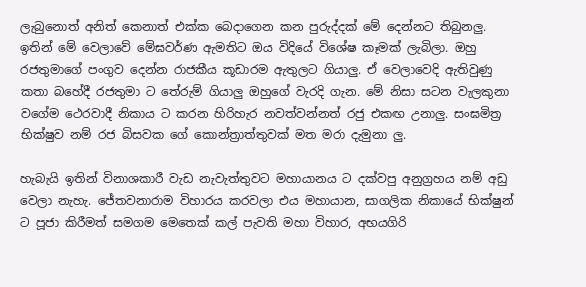ලැබුනොත් අනිත් කෙනාත් එක්ක බෙදාගෙන කන පුරුද්දක් මේ දෙන්නට තිබුනලු. ඉතින් මේ වෙලාවේ මේඝවර්ණ ඇමතිට ඔය විදියේ විශේෂ කෑමක් ලැබිලා. ඔහු රජතුමාගේ පංගුව දෙන්න රාජකීය කූඩාරම ඇතුලට ගියාලු. ඒ වෙලාවෙදි ඇතිවුණු කතා බහේදී රජතුමා ට තේරුම් ගියාලු ඔහුගේ වැරදි ගැන. මේ නිසා සටන වැලකුනා වගේම ථෙරවාදී නිකාය ට කරන හිරිහැර නවත්වන්නත් රජු එකඟ උනාලු. සංඝමිත්‍ර භික්ෂුව නම් රජ බිසවක ගේ කොන්ත්‍රාත්තුවක් මත මරා දැමුනා ලු.

හැබැයි ඉතින් විනාශකාරී වැඩ නැවැත්තුවට මහායානය ට දක්වපු අනුග්‍රහය නම් අඩු වෙලා නැහැ. ජේතවනාරාම විහාරය කරවලා එය මහායාන, සාගලික නිකායේ භික්ෂුන් ට පූජා කිරීමත් සමගම මෙතෙක් කල් පැවති මහා විහාර, අභයගිරි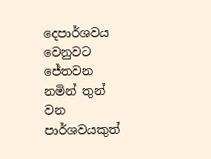දෙපාර්ශවය වෙනුවට ජේතවන නමින් තුන් වන පාර්ශවයකුත්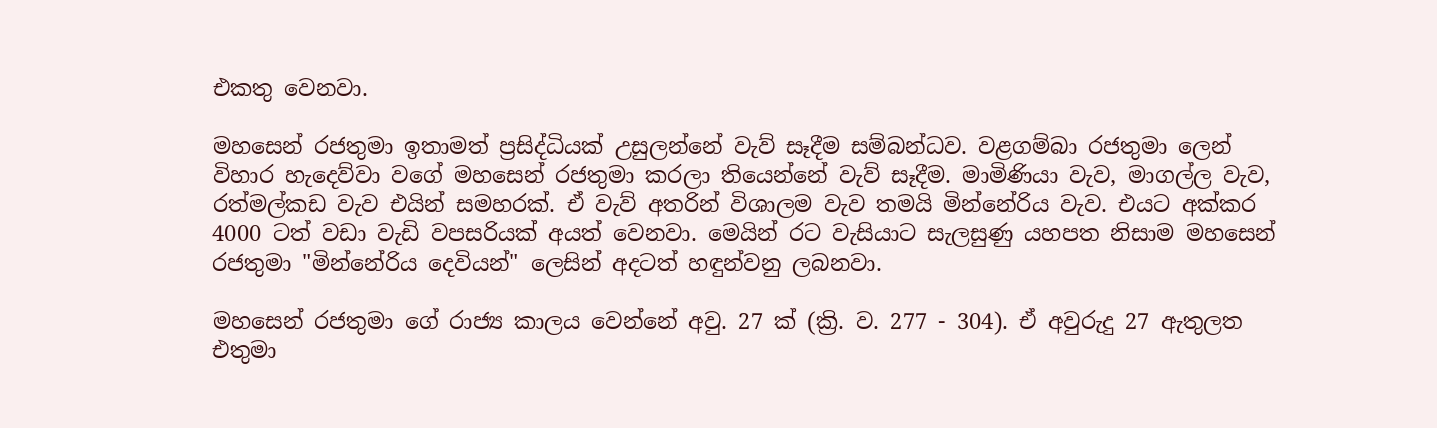එකතු වෙනවා.

මහසෙන් රජතුමා ඉතාමත් ප්‍රසිද්ධියක් උසුලන්නේ වැව් සෑදීම සම්බන්ධව. වළගම්බා රජතුමා ලෙන් විහාර හැදෙව්වා වගේ මහසෙන් රජතුමා කරලා තියෙන්නේ වැව් සෑදීම. මාමිණියා වැව, මාගල්ල වැව, රත්මල්කඩ වැව එයින් සමහරක්. ඒ වැව් අතරින් විශාලම වැව තමයි මින්නේරිය වැව. එයට අක්කර 4000 ටත් වඩා වැඩි වපසරියක් අයත් වෙනවා. මෙයින් රට වැසියාට සැලසුණු යහපත නිසාම මහසෙන් රජතුමා "මින්නේරිය දෙවියන්" ලෙසින් අදටත් හඳුන්වනු ලබනවා.

මහසෙන් රජතුමා ගේ රාජ්‍ය කාලය වෙන්නේ අවු. 27 ක් (ක්‍රි. ව. 277 - 304). ඒ අවුරුදු 27 ඇතුලත එතුමා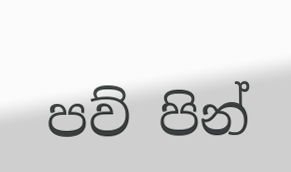පව් පින්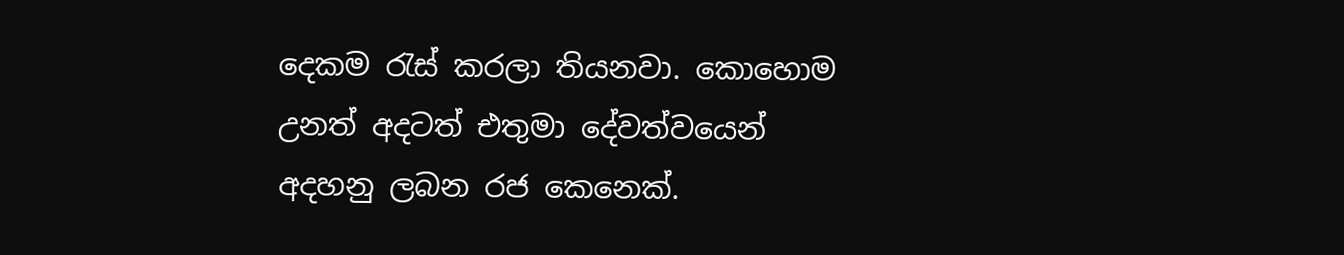දෙකම රැස් කරලා තියනවා. කොහොම උනත් අදටත් එතුමා දේවත්වයෙන් අදහනු ලබන රජ කෙනෙක්.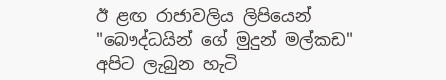ඊ ළඟ රාජාවලිය ලිපියෙන් "බෞද්ධයින් ගේ මුදුන් මල්කඩ" අපිට ලැබුන හැටි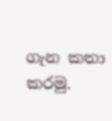ගැන කතා කරමු.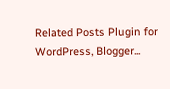Related Posts Plugin for WordPress, Blogger...